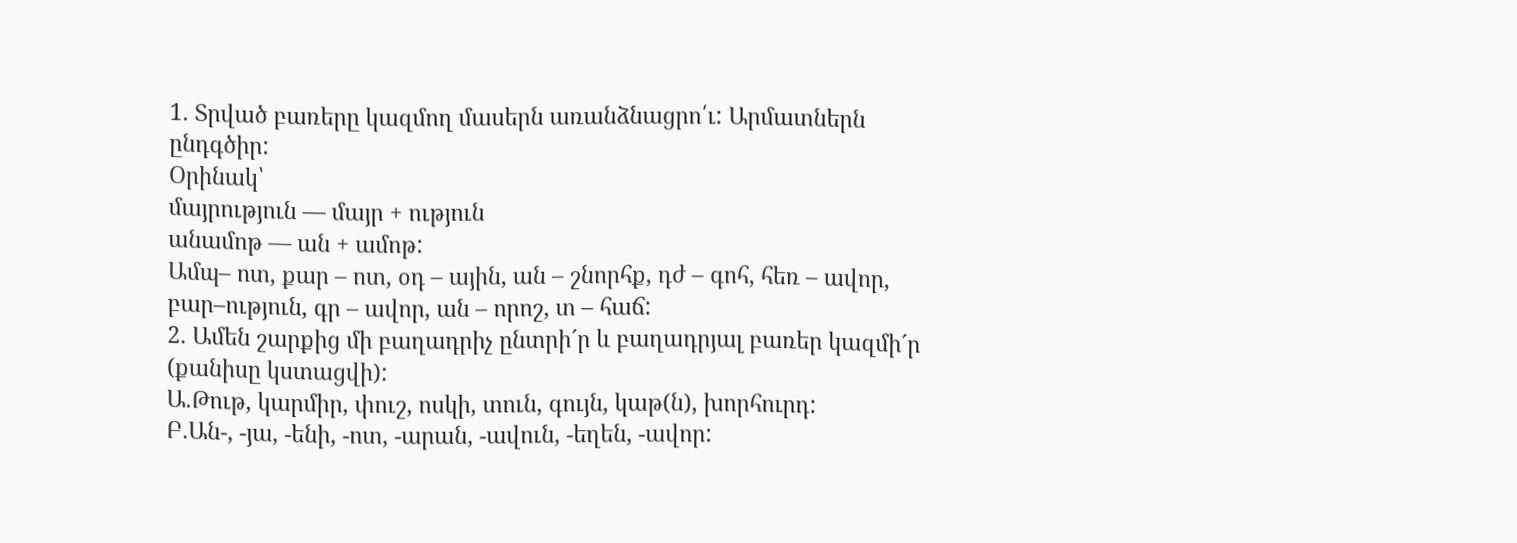1. Տրված բառերը կազմող մասերն առանձնացրո՛ւ: Արմատներն ընդգծիր:
Օրինակ՝
մայրություն — մայր + ություն
անամոթ — ան + ամոթ:
Ամպ– ոտ, քար – ոտ, օդ – ային, ան – շնորհք, դժ – գոհ, հեռ – ավոր, բար–ություն, գր – ավոր, ան – որոշ, տ – հաճ:
2. Ամեն շարքից մի բաղադրիչ ընտրի´ր և բաղադրյալ բառեր կազմի´ր (քանիսը կստացվի):
Ա.Թութ, կարմիր, փուշ, ոսկի, տուն, գույն, կաթ(ն), խորհուրդ:
Բ.Ան-, -յա, -ենի, -ոտ, -արան, -ավուն, -եղեն, -ավոր: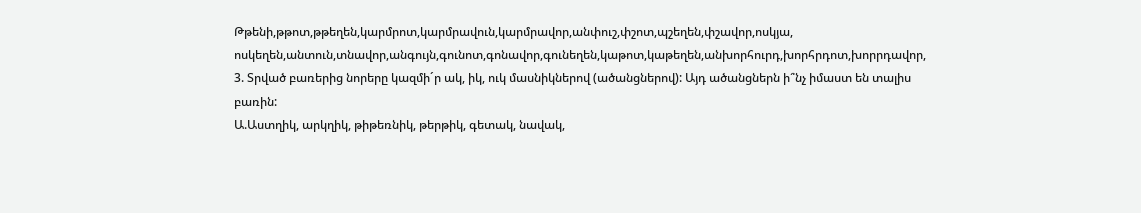Թթենի,թթոտ,թթեղեն,կարմրոտ,կարմրավուն,կարմրավոր,անփուշ,փշոտ,պշեղեն,փշավոր,ոսկյա, ոսկեղեն,անտուն,տնավոր,անգույն,գունոտ,գոնավոր,գունեղեն,կաթոտ,կաթեղեն,անխորհուրդ,խորհրդոտ,խորրդավոր,
3. Տրված բառերից նորերը կազմի´ր ակ, իկ, ուկ մասնիկներով (ածանցներով): Այդ ածանցներն ի՞նչ իմաստ են տալիս բառին:
Ա.Աստղիկ, արկղիկ, թիթեռնիկ, թերթիկ, գետակ, նավակ,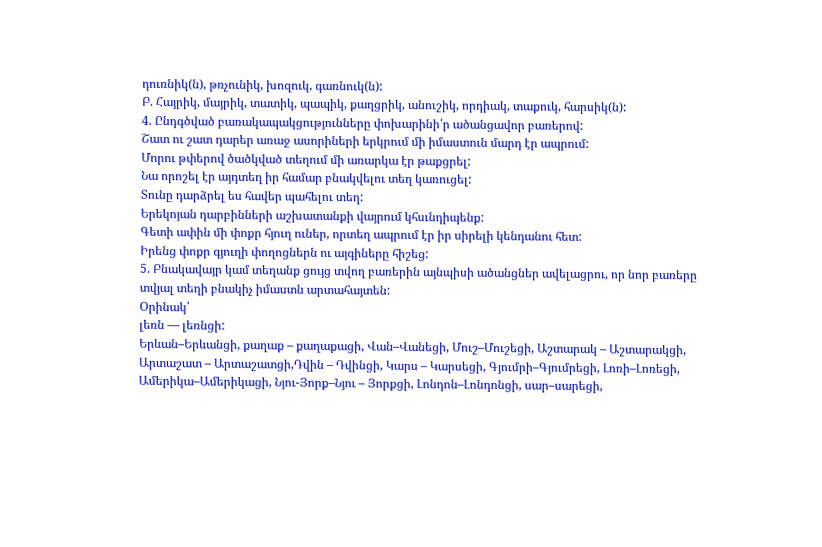դուռնիկ(ն), թռչունիկ, խոզուկ, գառնուկ(ն):
Բ. Հայրիկ, մայրիկ, տատիկ, պապիկ, քաղցրիկ, անուշիկ, որդիակ, տաքուկ, հարսիկ(ն):
4. Ընդգծված բառակապակցությունները փոխարինի՛ր ածանցավոր բառերով:
Շատ ու շատ դարեր առաջ ասորիների երկրում մի իմաստուն մարդ էր ապրում:
Մորու թփերով ծածկված տեղում մի առարկա էր թաքցրել:
Նա որոշել էր այդտեղ իր համար բնակվելու տեղ կառուցել:
Տունը դարձրել ես հավեր պահելու տեղ:
Երեկոյան դարբինների աշխատանքի վայրում կհսւնդիպենք:
Գետի ափին մի փոքր հյուղ ուներ, որտեղ ապրում էր իր սիրելի կենդանու հետ:
Իրենց փոքր գյուղի փողոցներն ու այգիները հիշեց:
5. Բնակավայր կամ տեղանք ցույց տվող բառերին այնպիսի ածանցներ ավելացրու, որ նոր բառերը տվյալ տեղի բնակիչ իմաստն արտահայտեն:
Օրինակ՝
լեռն — լեռնցի:
Երևան–Երևանցի, քաղաք – քաղաքացի, Վան–Վանեցի, Մուշ–Մուշեցի, Աշտարակ – Աշտարակցի, Արտաշատ – Արտաշատցի,Դվին – Դվինցի, Կարս – Կարսեցի, Գյումրի–Գյումրեցի, Լոռի–Լոռեցի, Ամերիկա–Ամերիկացի, Նյու-Յորք–Նյու – Յորքցի, Լոնդոն–Լոնդոնցի, սար–սարեցի,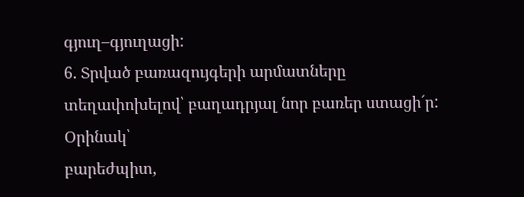գյուղ–գյուղացի:
6. Տրված բառազույգերի արմատները տեղափոխելով՝ բաղադրյալ նոր բառեր ստացի´ր:
Օրինակ՝
բարեժպիտ,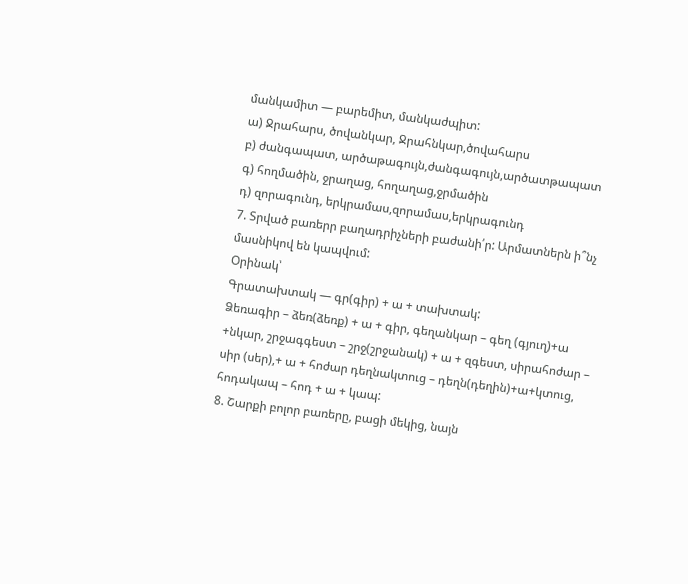մանկամիտ — բարեմիտ, մանկաժպիտ:
ա) Ջրահարս, ծովանկար, Ջրահնկար,ծովահարս
բ) ժանգապատ, արծաթագույն,ժանգագույն,արծատթապատ
գ) հողմածին, ջրաղաց, հողաղաց,ջրմածին
դ) զորագունդ, երկրամաս,զորամաս,երկրագունդ
7. Տրված բառերր բաղադրիչների բաժանի՛ր: Արմատներն ի՞նչ մասնիկով են կապվում:
Օրինակ՝
Գրատախտակ — գր(գիր) + ա + տախտակ:
Ձեռագիր – ձեռ(ձեռք) + ա + գիր, գեղանկար – գեղ (գյուղ)+ա +նկար, շրջագգեստ – շրջ(շրջանակ) + ա + զգեստ, սիրահոժար – սիր (սեր),+ ա + հոժար դեղնակտուց – դեղն(դեղին)+ա+կտուց, հոդակապ – հոդ + ա + կապ:
8. Շարքի բոլոր բառերը, բացի մեկից, նայն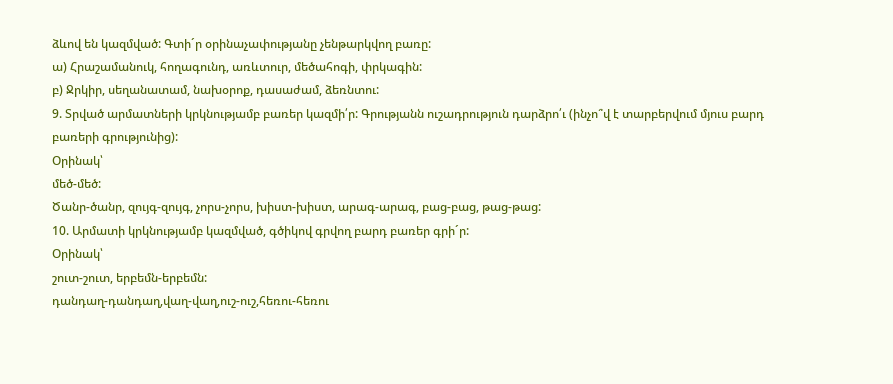ձևով են կազմված: Գտի´ր օրինաչափությանը չենթարկվող բառը:
ա) Հրաշամանուկ, հողագունդ, առևտուր, մեծահոգի, փրկագին:
բ) Ջրկիր, սեղանատամ, նախօրոք, դասաժամ, ձեռնտու:
9. Տրված արմատների կրկնությամբ բառեր կազմի՛ր: Գրությանն ուշադրություն դարձրո՛ւ (ինչո՞վ է տարբերվում մյուս բարդ բառերի գրությունից):
Օրինակ՝
մեծ-մեծ:
Ծանր-ծանր, զույգ-զույգ, չորս-չորս, խիստ-խիստ, արագ-արագ, բաց-բաց, թաց-թաց:
10. Արմատի կրկնությամբ կազմված, գծիկով գրվող բարդ բառեր գրի´ր:
Օրինակ՝
շուտ-շուտ, երբեմն-երբեմն:
դանդաղ-դանդաղ,վաղ-վաղ,ուշ-ուշ,հեռու-հեռու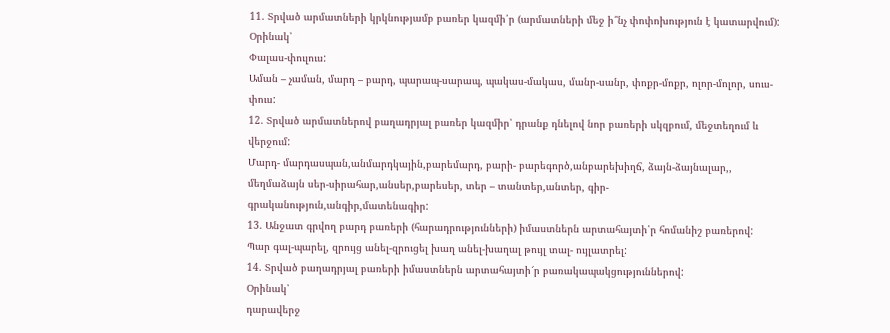11. Տրված արմատների կրկնությամբ բառեր կազմի՛ր (արմատների մեջ ի՞նչ փոփոխություն է կատարվում):
Օրինակ՝
Փալաս-փուլուս:
Աման – չաման, մարդ – բարդ, պարապ-սարապ, պակաս-մակաս, մանր-սանր, փոքր-մոքր, ոլոր-մոլոր, սուս-փուս:
12. Տրված արմատներով բաղադրյալ բառեր կազմիր՝ դրանք դնելով նոր բառերի սկզբում, մեջտեղում և վերջում:
Մարդ- մարդասպան,անմարդկային,բարեմարդ, բարի- բարեգործ,անբարեխիղճ, ձայն-ձայնալար,, մեղմաձայն սեր-սիրահար,անսեր,բարեսեր, տեր – տանտեր,անտեր, գիր-գրականություն,անգիր,մատենագիր:
13. Անջատ գրվող բարդ բառերի (հարադրությունների) իմաստներն արտահայտի՛ր հոմանիշ բառերով:
Պար գալ-պարել, զրույց անել-զրուցել խաղ անել-խաղալ թույլ տալ- ույլատրել:
14. Տրված բաղադրյալ բառերի իմաստներն արտահայտի՜ր բառակապակցություններով:
Օրինակ՝
դարավերջ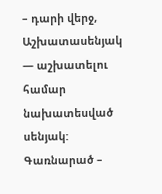– դարի վերջ,
Աշխատասենյակ — աշխատելու համար նախատեսված սենյակ:
Գառնարած –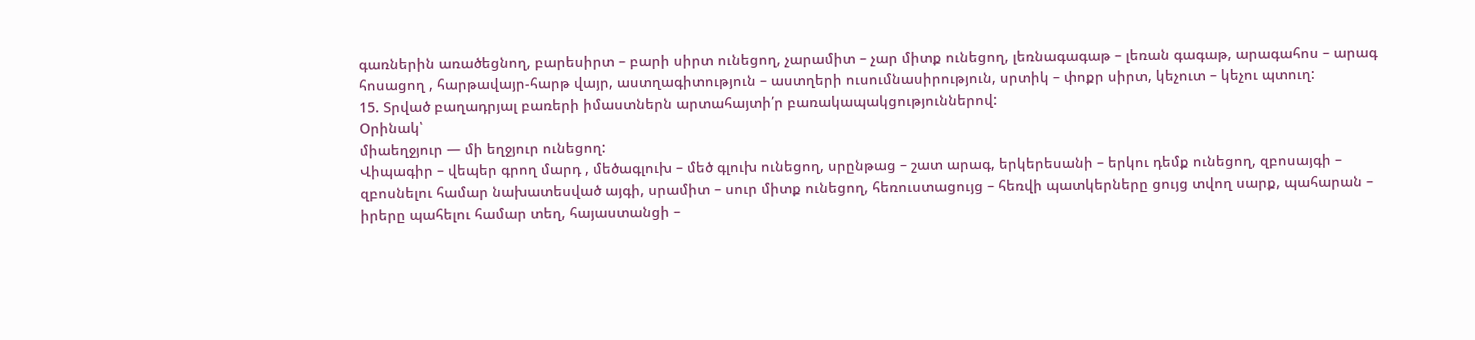գառներին առածեցնող, բարեսիրտ – բարի սիրտ ունեցող, չարամիտ – չար միտք ունեցող, լեռնագագաթ – լեռան գագաթ, արագահոս – արագ հոսացող , հարթավայր-հարթ վայր, աստղագիտություն – աստղերի ուսումնասիրություն, սրտիկ – փոքր սիրտ, կեչուտ – կեչու պտուղ:
15. Տրված բաղադրյալ բառերի իմաստներն արտահայտի՛ր բառակապակցություններով:
Օրինակ՝
միաեղջյուր — մի եղջյուր ունեցող:
Վիպագիր – վեպեր գրող մարդ , մեծագլուխ – մեծ գլուխ ունեցող, սրընթաց – շատ արագ, երկերեսանի – երկու դեմք ունեցող, զբոսայգի – զբոսնելու համար նախատեսված այգի, սրամիտ – սուր միտք ունեցող, հեռուստացույց – հեռվի պատկերները ցույց տվող սարք, պահարան – իրերը պահելու համար տեղ, հայաստանցի –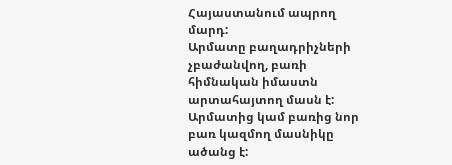Հայաստանում ապրող մարդ:
Արմատը բաղադրիչների չբաժանվող, բառի հիմնական իմաստն արտահայտող մասն է:
Արմատից կամ բառից նոր բառ կազմող մասնիկը ածանց է: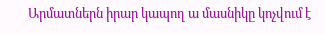Արմատներն իրար կապող ա մասնիկը կոչվում է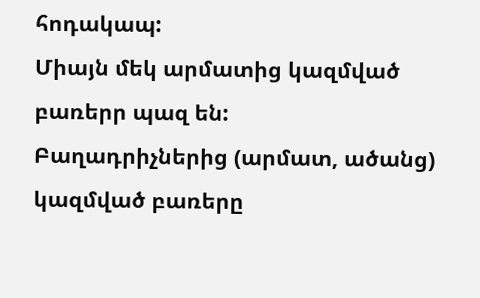հոդակապ:
Միայն մեկ արմատից կազմված բառերր պազ են:
Բաղադրիչներից (արմատ, ածանց) կազմված բառերը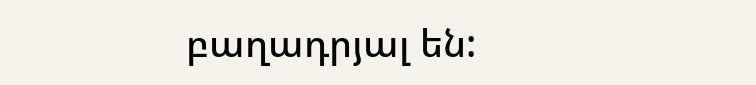բաղադրյալ են: